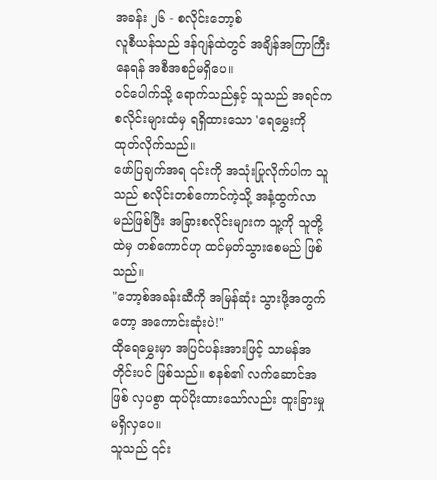အခန်း ၂၆ - စလိုင်းဘော့စ်
လူစီယန်သည် ဒန်ဂျန်ထဲတွင် အချိန်အကြာကြီး နေရန် အစီအစဉ်မရှိပေ။
ဝင်ပေါက်သို့ ရောက်သည်နှင့် သူသည် အရင်က စလိုင်းများထံမှ ရရှိထားသော 'ရေမွှေးကို ထုတ်လိုက်သည်။
ဖော်ပြချက်အရ ၎င်းကို အသုံးပြုလိုက်ပါက သူသည် စလိုင်းတစ်ကောင်ကဲ့သို့ အနံ့ထွက်လာမည်ဖြစ်ပြီး အခြားစလိုင်းများက သူ့ကို သူတို့ထဲမှ တစ်ကောင်ဟု ထင်မှတ်သွားစေမည် ဖြစ်သည်။
"ဘော့စ်အခန်းဆီကို အမြန်ဆုံး သွားဖို့အတွက်တော့ အကောင်းဆုံးပဲ!"
ထိုရေမွှေးမှာ အပြင်ပန်းအားဖြင့် သာမန်အတိုင်းပင် ဖြစ်သည်။ စနစ်၏ လက်ဆောင်အဖြစ် လှပစွာ ထုပ်ပိုးထားသော်လည်း ထူးခြားမှု မရှိလှပေ။
သူသည် ၎င်း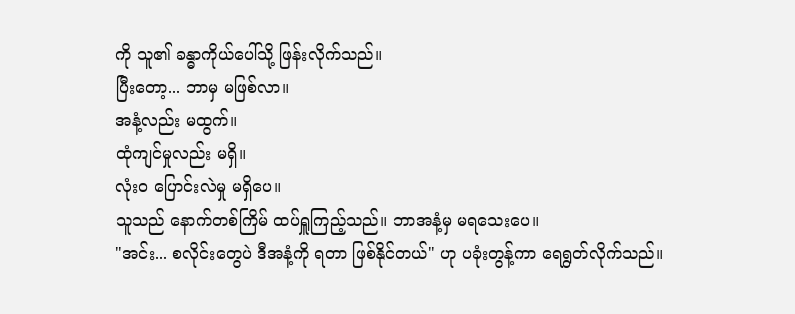ကို သူ၏ ခန္ဓာကိုယ်ပေါ်သို့ ဖြန်းလိုက်သည်။
ပြီးတော့... ဘာမှ မဖြစ်လာ။
အနံ့လည်း မထွက်။
ထုံကျင်မှုလည်း မရှိ။
လုံးဝ ပြောင်းလဲမှု မရှိပေ။
သူသည် နောက်တစ်ကြိမ် ထပ်ရှူကြည့်သည်။ ဘာအနံ့မှ မရသေးပေ။
"အင်း... စလိုင်းတွေပဲ ဒီအနံ့ကို ရတာ ဖြစ်နိုင်တယ်" ဟု ပခုံးတွန့်ကာ ရေရွတ်လိုက်သည်။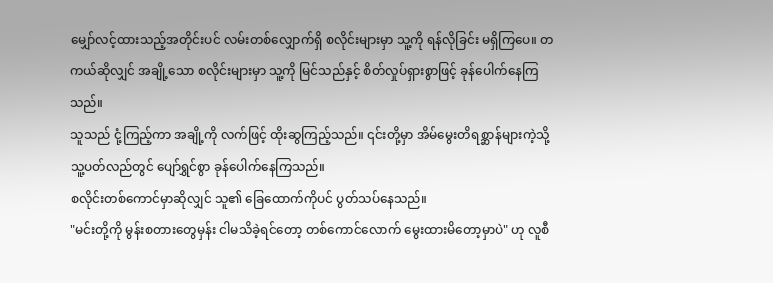မျှော်လင့်ထားသည့်အတိုင်းပင် လမ်းတစ်လျှောက်ရှိ စလိုင်းများမှာ သူ့ကို ရန်လိုခြင်း မရှိကြပေ။ တကယ်ဆိုလျှင် အချို့သော စလိုင်းများမှာ သူ့ကို မြင်သည်နှင့် စိတ်လှုပ်ရှားစွာဖြင့် ခုန်ပေါက်နေကြသည်။
သူသည် ငုံ့ကြည့်ကာ အချို့ကို လက်ဖြင့် ထိုးဆွကြည့်သည်။ ၎င်းတို့မှာ အိမ်မွေးတိရစ္ဆာန်များကဲ့သို့ သူ့ပတ်လည်တွင် ပျော်ရွှင်စွာ ခုန်ပေါက်နေကြသည်။
စလိုင်းတစ်ကောင်မှာဆိုလျှင် သူ၏ ခြေထောက်ကိုပင် ပွတ်သပ်နေသည်။
"မင်းတို့ကို မွန်းစတားတွေမှန်း ငါမသိခဲ့ရင်တော့ တစ်ကောင်လောက် မွေးထားမိတော့မှာပဲ" ဟု လူစီ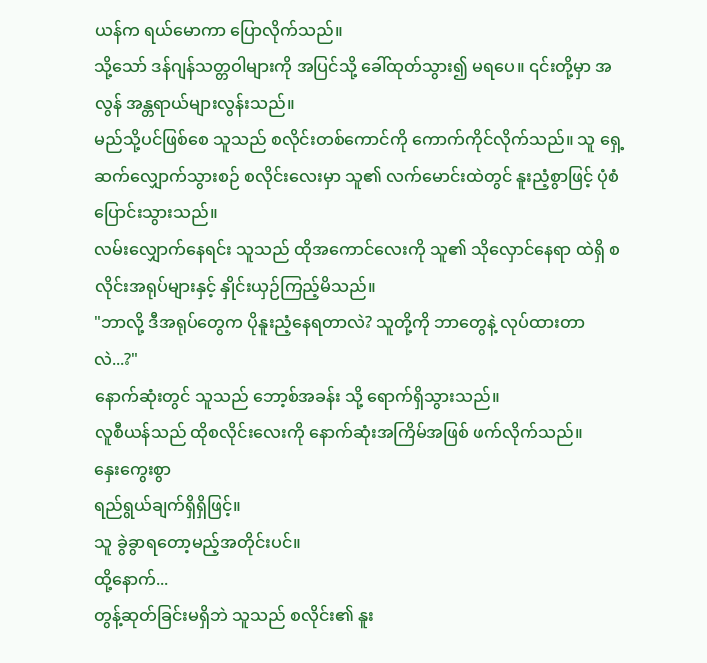ယန်က ရယ်မောကာ ပြောလိုက်သည်။
သို့သော် ဒန်ဂျန်သတ္တဝါများကို အပြင်သို့ ခေါ်ထုတ်သွား၍ မရပေ။ ၎င်းတို့မှာ အလွန် အန္တရာယ်များလွန်းသည်။
မည်သို့ပင်ဖြစ်စေ သူသည် စလိုင်းတစ်ကောင်ကို ကောက်ကိုင်လိုက်သည်။ သူ ရှေ့ဆက်လျှောက်သွားစဉ် စလိုင်းလေးမှာ သူ၏ လက်မောင်းထဲတွင် နူးညံ့စွာဖြင့် ပုံစံပြောင်းသွားသည်။
လမ်းလျှောက်နေရင်း သူသည် ထိုအကောင်လေးကို သူ၏ သိုလှောင်နေရာ ထဲရှိ စလိုင်းအရုပ်များနှင့် နှိုင်းယှဉ်ကြည့်မိသည်။
"ဘာလို့ ဒီအရုပ်တွေက ပိုနူးညံ့နေရတာလဲ? သူတို့ကို ဘာတွေနဲ့ လုပ်ထားတာလဲ...?"
နောက်ဆုံးတွင် သူသည် ဘော့စ်အခန်း သို့ ရောက်ရှိသွားသည်။
လူစီယန်သည် ထိုစလိုင်းလေးကို နောက်ဆုံးအကြိမ်အဖြစ် ဖက်လိုက်သည်။
နှေးကွေးစွာ
ရည်ရွယ်ချက်ရှိရှိဖြင့်။
သူ ခွဲခွာရတော့မည့်အတိုင်းပင်။
ထို့နောက်...
တွန့်ဆုတ်ခြင်းမရှိဘဲ သူသည် စလိုင်း၏ နူး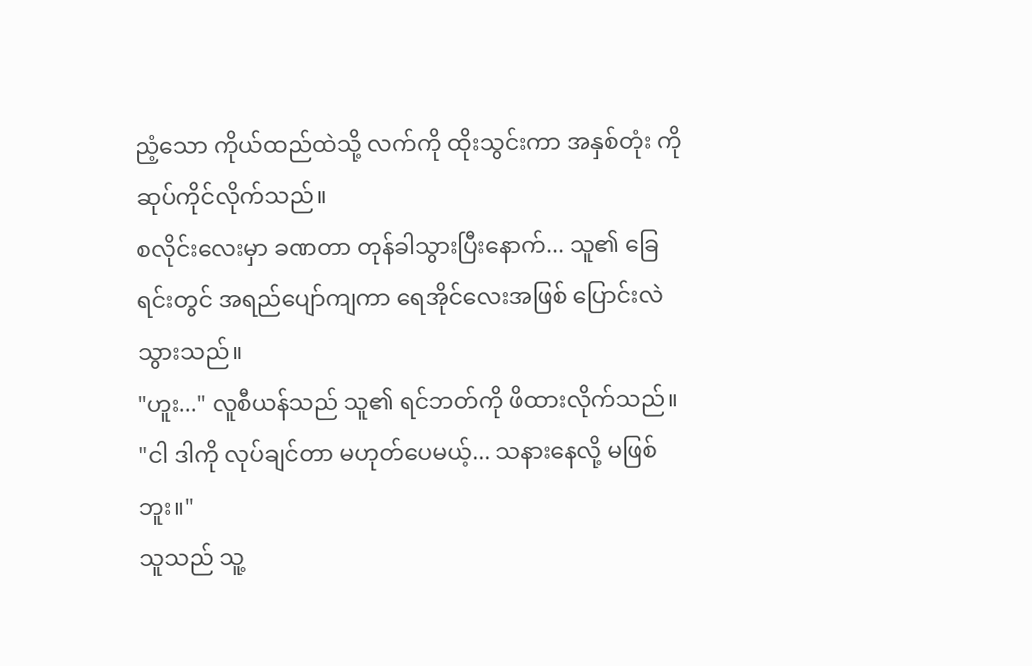ညံ့သော ကိုယ်ထည်ထဲသို့ လက်ကို ထိုးသွင်းကာ အနှစ်တုံး ကို ဆုပ်ကိုင်လိုက်သည်။
စလိုင်းလေးမှာ ခဏတာ တုန်ခါသွားပြီးနောက်... သူ၏ ခြေရင်းတွင် အရည်ပျော်ကျကာ ရေအိုင်လေးအဖြစ် ပြောင်းလဲသွားသည်။
"ဟူး..." လူစီယန်သည် သူ၏ ရင်ဘတ်ကို ဖိထားလိုက်သည်။ "ငါ ဒါကို လုပ်ချင်တာ မဟုတ်ပေမယ့်... သနားနေလို့ မဖြစ်ဘူး။"
သူသည် သူ့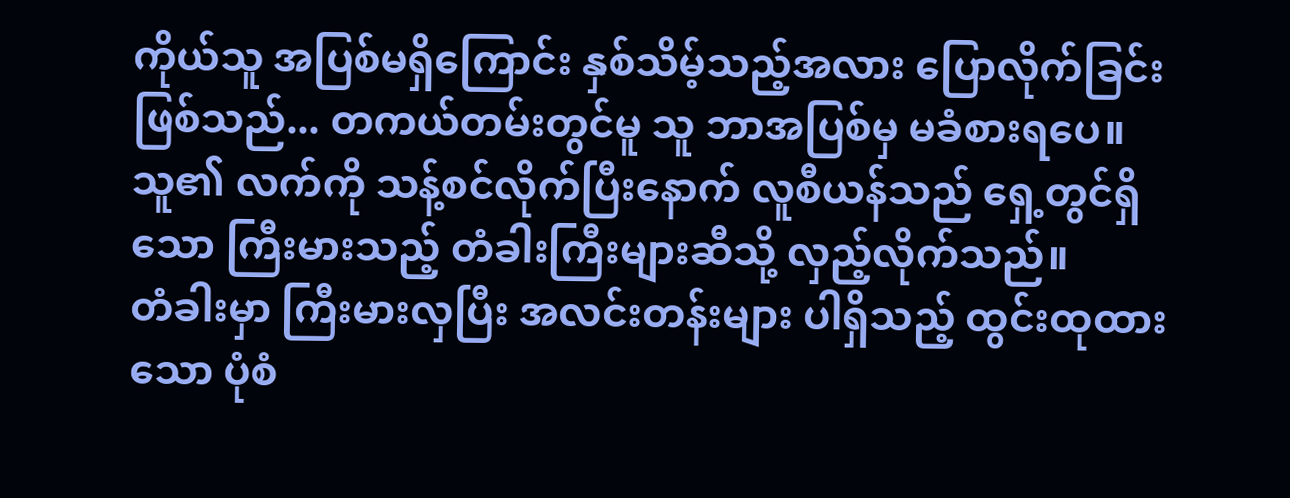ကိုယ်သူ အပြစ်မရှိကြောင်း နှစ်သိမ့်သည့်အလား ပြောလိုက်ခြင်းဖြစ်သည်... တကယ်တမ်းတွင်မူ သူ ဘာအပြစ်မှ မခံစားရပေ။
သူ၏ လက်ကို သန့်စင်လိုက်ပြီးနောက် လူစီယန်သည် ရှေ့တွင်ရှိသော ကြီးမားသည့် တံခါးကြီးများဆီသို့ လှည့်လိုက်သည်။
တံခါးမှာ ကြီးမားလှပြီး အလင်းတန်းများ ပါရှိသည့် ထွင်းထုထားသော ပုံစံ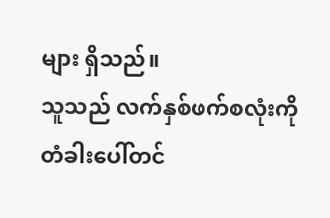များ ရှိသည်။
သူသည် လက်နှစ်ဖက်စလုံးကို တံခါးပေါ်တင်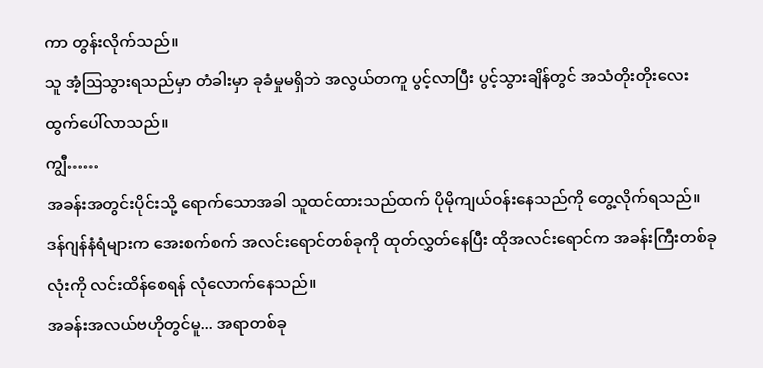ကာ တွန်းလိုက်သည်။
သူ အံ့ဩသွားရသည်မှာ တံခါးမှာ ခုခံမှုမရှိဘဲ အလွယ်တကူ ပွင့်လာပြီး ပွင့်သွားချိန်တွင် အသံတိုးတိုးလေး ထွက်ပေါ်လာသည်။
ကျွီ……
အခန်းအတွင်းပိုင်းသို့ ရောက်သောအခါ သူထင်ထားသည်ထက် ပိုမိုကျယ်ဝန်းနေသည်ကို တွေ့လိုက်ရသည်။
ဒန်ဂျန်နံရံများက အေးစက်စက် အလင်းရောင်တစ်ခုကို ထုတ်လွှတ်နေပြီး ထိုအလင်းရောင်က အခန်းကြီးတစ်ခုလုံးကို လင်းထိန်စေရန် လုံလောက်နေသည်။
အခန်းအလယ်ဗဟိုတွင်မူ... အရာတစ်ခု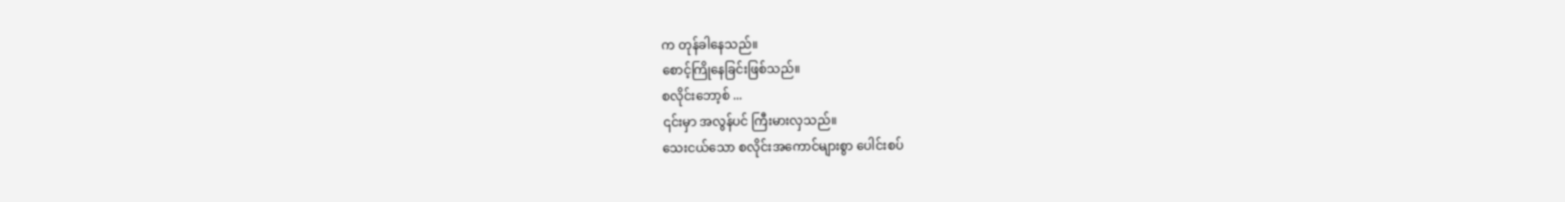က တုန်ခါနေသည်။
စောင့်ကြိုနေခြင်းဖြစ်သည်။
စလိုင်းဘော့စ် ...
၎င်းမှာ အလွန်ပင် ကြီးမားလှသည်။
သေးငယ်သော စလိုင်းအကောင်များစွာ ပေါင်းစပ်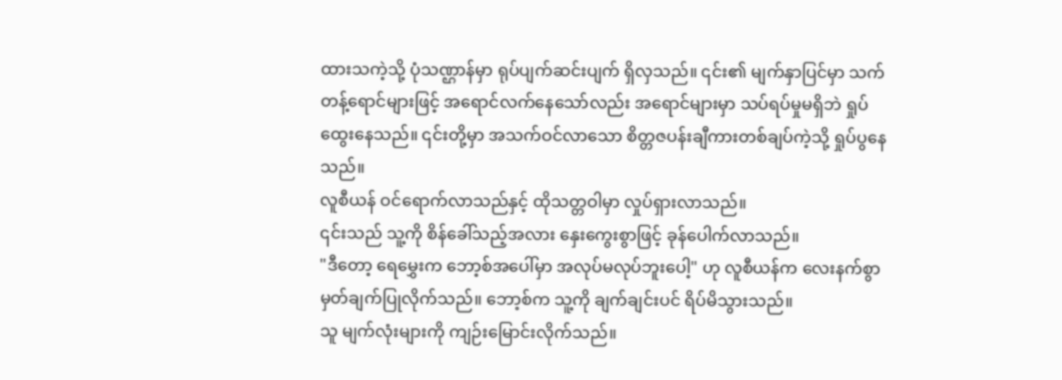ထားသကဲ့သို့ ပုံသဏ္ဌာန်မှာ ရုပ်ပျက်ဆင်းပျက် ရှိလှသည်။ ၎င်း၏ မျက်နှာပြင်မှာ သက်တန့်ရောင်များဖြင့် အရောင်လက်နေသော်လည်း အရောင်များမှာ သပ်ရပ်မှုမရှိဘဲ ရှုပ်ထွေးနေသည်။ ၎င်းတို့မှာ အသက်ဝင်လာသော စိတ္တဇပန်းချီကားတစ်ချပ်ကဲ့သို့ ရှုပ်ပွနေသည်။
လူစီယန် ဝင်ရောက်လာသည်နှင့် ထိုသတ္တဝါမှာ လှုပ်ရှားလာသည်။
၎င်းသည် သူ့ကို စိန်ခေါ်သည့်အလား နှေးကွေးစွာဖြင့် ခုန်ပေါက်လာသည်။
"ဒီတော့ ရေမွှေးက ဘော့စ်အပေါ်မှာ အလုပ်မလုပ်ဘူးပေါ့" ဟု လူစီယန်က လေးနက်စွာ မှတ်ချက်ပြုလိုက်သည်။ ဘော့စ်က သူ့ကို ချက်ချင်းပင် ရိပ်မိသွားသည်။
သူ မျက်လုံးများကို ကျဉ်းမြောင်းလိုက်သည်။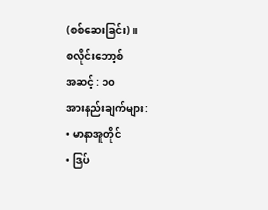(စစ်ဆေးခြင်း)။
စလိုင်းဘော့စ်
အဆင့် : ၁၀
အားနည်းချက်များ:
• မာနာအူတိုင်
• ဒြပ်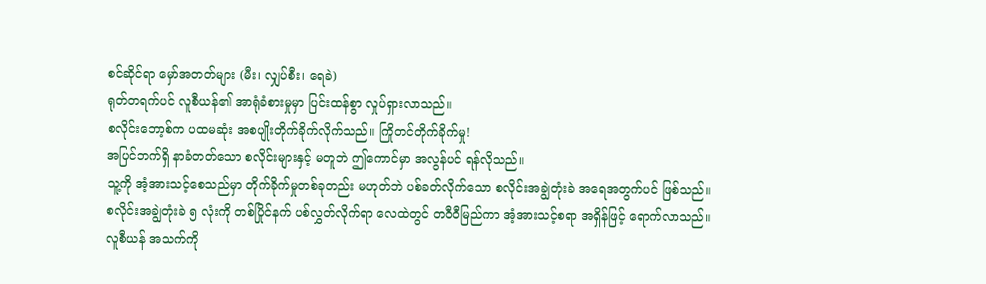စင်ဆိုင်ရာ မှော်အတတ်များ (မီး၊ လျှပ်စီး၊ ရေခဲ)
ရုတ်တရက်ပင် လူစီယန်၏ အာရုံခံစားမှုမှာ ပြင်းထန်စွာ လှုပ်ရှားလာသည်။
စလိုင်းဘော့စ်က ပထမဆုံး အစပျိုးတိုက်ခိုက်လိုက်သည်။ ကြိုတင်တိုက်ခိုက်မှု!
အပြင်ဘက်ရှိ နာခံတတ်သော စလိုင်းများနှင့် မတူဘဲ ဤကောင်မှာ အလွန်ပင် ရန်လိုသည်။
သူ့ကို အံ့အားသင့်စေသည်မှာ တိုက်ခိုက်မှုတစ်ခုတည်း မဟုတ်ဘဲ ပစ်ခတ်လိုက်သော စလိုင်းအချွဲတုံးခဲ အရေအတွက်ပင် ဖြစ်သည်။
စလိုင်းအချွဲတုံးခဲ ၅ လုံးကို တစ်ပြိုင်နက် ပစ်လွှတ်လိုက်ရာ လေထဲတွင် တဝီဝီမြည်ကာ အံ့အားသင့်စရာ အရှိန်ဖြင့် ရောက်လာသည်။
လူစီယန် အသက်ကို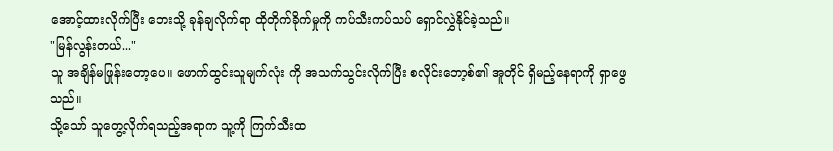အောင့်ထားလိုက်ပြီး ဘေးသို့ ခုန်ချလိုက်ရာ ထိုတိုက်ခိုက်မှုကို ကပ်သီးကပ်သပ် ရှောင်လွှဲနိုင်ခဲ့သည်။
"မြန်လွန်းတယ်..."
သူ အချိန်မဖြုန်းတော့ပေ။ ဖောက်ထွင်းသူမျက်လုံး ကို အသက်သွင်းလိုက်ပြီး စလိုင်းဘော့စ်၏ အူတိုင် ရှိမည့်နေရာကို ရှာဖွေသည်။
သို့သော် သူတွေ့လိုက်ရသည့်အရာက သူ့ကို ကြက်သီးထ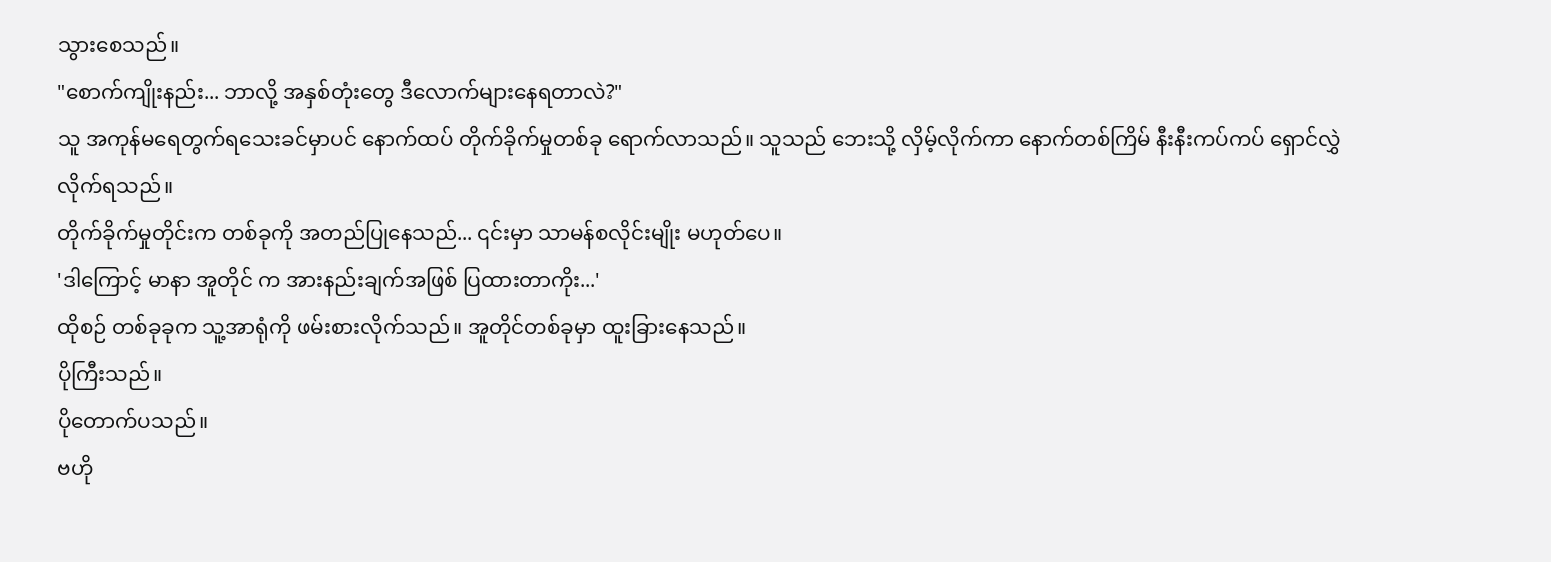သွားစေသည်။
"စောက်ကျိုးနည်း... ဘာလို့ အနှစ်တုံးတွေ ဒီလောက်များနေရတာလဲ?"
သူ အကုန်မရေတွက်ရသေးခင်မှာပင် နောက်ထပ် တိုက်ခိုက်မှုတစ်ခု ရောက်လာသည်။ သူသည် ဘေးသို့ လှိမ့်လိုက်ကာ နောက်တစ်ကြိမ် နီးနီးကပ်ကပ် ရှောင်လွှဲလိုက်ရသည်။
တိုက်ခိုက်မှုတိုင်းက တစ်ခုကို အတည်ပြုနေသည်... ၎င်းမှာ သာမန်စလိုင်းမျိုး မဟုတ်ပေ။
'ဒါကြောင့် မာနာ အူတိုင် က အားနည်းချက်အဖြစ် ပြထားတာကိုး...'
ထိုစဉ် တစ်ခုခုက သူ့အာရုံကို ဖမ်းစားလိုက်သည်။ အူတိုင်တစ်ခုမှာ ထူးခြားနေသည်။
ပိုကြီးသည်။
ပိုတောက်ပသည်။
ဗဟို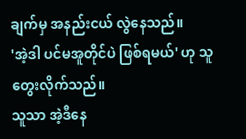ချက်မှ အနည်းငယ် လွဲနေသည်။
'အဲ့ဒါ ပင်မအူတိုင်ပဲ ဖြစ်ရမယ်' ဟု သူ တွေးလိုက်သည်။
သူသာ အဲ့ဒီနေ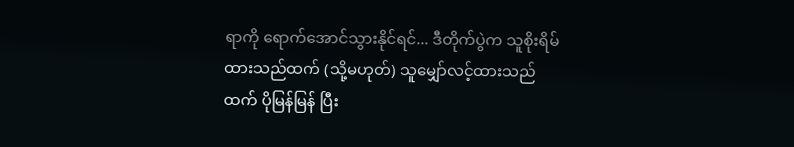ရာကို ရောက်အောင်သွားနိုင်ရင်... ဒီတိုက်ပွဲက သူစိုးရိမ်ထားသည်ထက် (သို့မဟုတ်) သူမျှော်လင့်ထားသည်ထက် ပိုမြန်မြန် ပြီး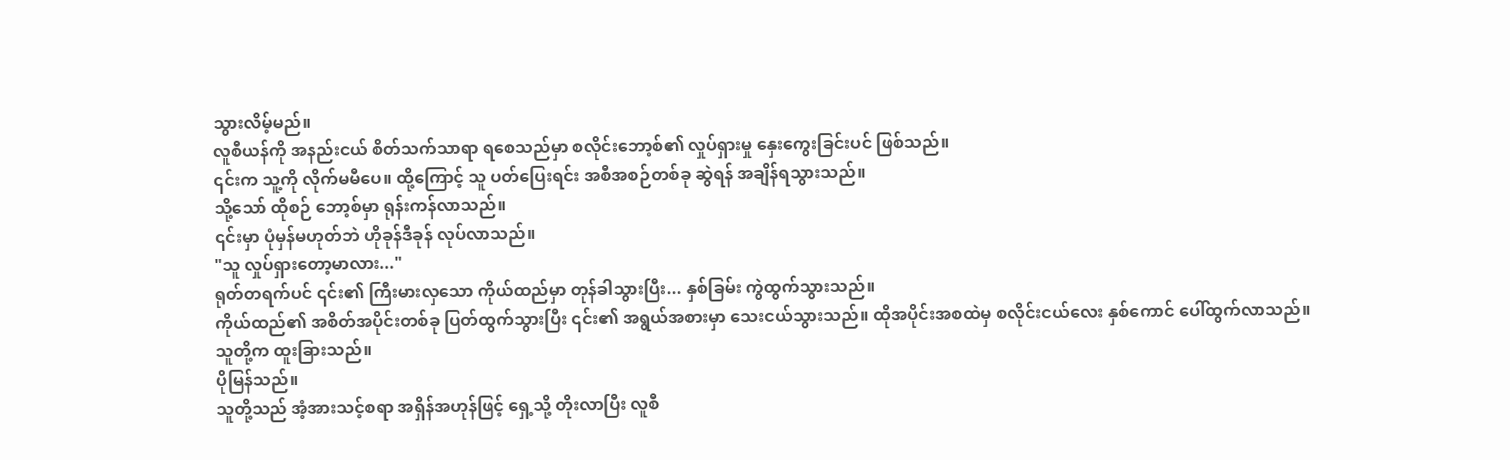သွားလိမ့်မည်။
လူစီယန်ကို အနည်းငယ် စိတ်သက်သာရာ ရစေသည်မှာ စလိုင်းဘော့စ်၏ လှုပ်ရှားမှု နှေးကွေးခြင်းပင် ဖြစ်သည်။
၎င်းက သူ့ကို လိုက်မမီပေ။ ထို့ကြောင့် သူ ပတ်ပြေးရင်း အစီအစဉ်တစ်ခု ဆွဲရန် အချိန်ရသွားသည်။
သို့သော် ထိုစဉ် ဘော့စ်မှာ ရုန်းကန်လာသည်။
၎င်းမှာ ပုံမှန်မဟုတ်ဘဲ ဟိုခုန်ဒီခုန် လုပ်လာသည်။
"သူ လှုပ်ရှားတော့မာလား..."
ရုတ်တရက်ပင် ၎င်း၏ ကြီးမားလှသော ကိုယ်ထည်မှာ တုန်ခါသွားပြီး... နှစ်ခြမ်း ကွဲထွက်သွားသည်။
ကိုယ်ထည်၏ အစိတ်အပိုင်းတစ်ခု ပြတ်ထွက်သွားပြီး ၎င်း၏ အရွယ်အစားမှာ သေးငယ်သွားသည်။ ထိုအပိုင်းအစထဲမှ စလိုင်းငယ်လေး နှစ်ကောင် ပေါ်ထွက်လာသည်။
သူတို့က ထူးခြားသည်။
ပိုမြန်သည်။
သူတို့သည် အံ့အားသင့်စရာ အရှိန်အဟုန်ဖြင့် ရှေ့သို့ တိုးလာပြီး လူစီ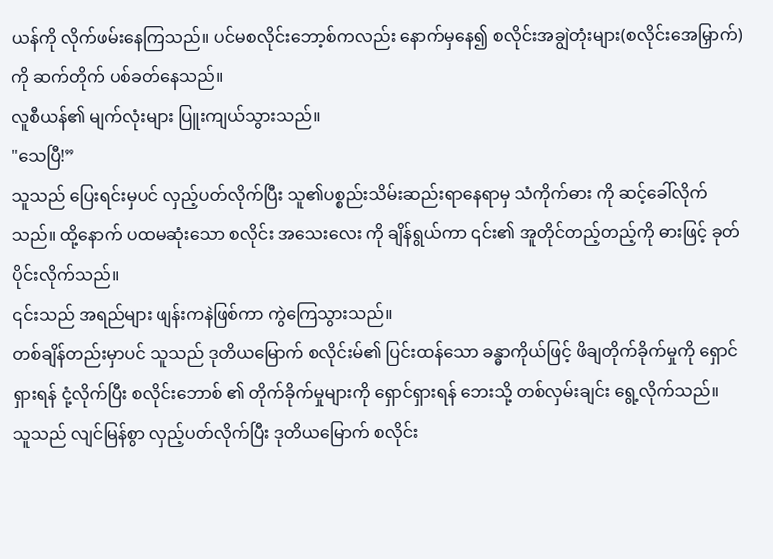ယန်ကို လိုက်ဖမ်းနေကြသည်။ ပင်မစလိုင်းဘော့စ်ကလည်း နောက်မှနေ၍ စလိုင်းအချွဲတုံးများ(စလိုင်းအေမြှာက်)ကို ဆက်တိုက် ပစ်ခတ်နေသည်။
လူစီယန်၏ မျက်လုံးများ ပြူးကျယ်သွားသည်။
"သေပြီ!”
သူသည် ပြေးရင်းမှပင် လှည့်ပတ်လိုက်ပြီး သူ၏ပစ္စည်းသိမ်းဆည်းရာနေရာမှ သံကိုက်ဓား ကို ဆင့်ခေါ်လိုက်သည်။ ထို့နောက် ပထမဆုံးသော စလိုင်း အသေးလေး ကို ချိန်ရွယ်ကာ ၎င်း၏ အူတိုင်တည့်တည့်ကို ဓားဖြင့် ခုတ်ပိုင်းလိုက်သည်။
၎င်းသည် အရည်များ ဖျန်းကနဲဖြစ်ကာ ကွဲကြေသွားသည်။
တစ်ချိန်တည်းမှာပင် သူသည် ဒုတိယမြောက် စလိုင်းမ်၏ ပြင်းထန်သော ခန္ဓာကိုယ်ဖြင့် ဖိချတိုက်ခိုက်မှုကို ရှောင်ရှားရန် ငုံ့လိုက်ပြီး စလိုင်းဘောစ် ၏ တိုက်ခိုက်မှုများကို ရှောင်ရှားရန် ဘေးသို့ တစ်လှမ်းချင်း ရွေ့လိုက်သည်။
သူသည် လျင်မြန်စွာ လှည့်ပတ်လိုက်ပြီး ဒုတိယမြောက် စလိုင်း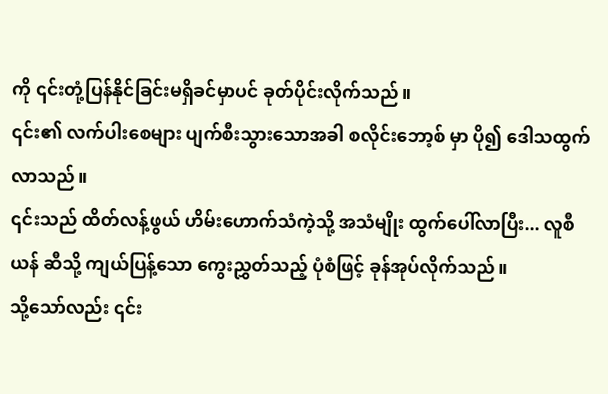ကို ၎င်းတုံ့ပြန်နိုင်ခြင်းမရှိခင်မှာပင် ခုတ်ပိုင်းလိုက်သည်။
၎င်း၏ လက်ပါးစေများ ပျက်စီးသွားသောအခါ စလိုင်းဘော့စ် မှာ ပို၍ ဒေါသထွက်လာသည်။
၎င်းသည် ထိတ်လန့်ဖွယ် ဟိမ်းဟောက်သံကဲ့သို့ အသံမျိုး ထွက်ပေါ်လာပြီး... လူစီယန် ဆီသို့ ကျယ်ပြန့်သော ကွေးညွှတ်သည့် ပုံစံဖြင့် ခုန်အုပ်လိုက်သည်။
သို့သော်လည်း ၎င်း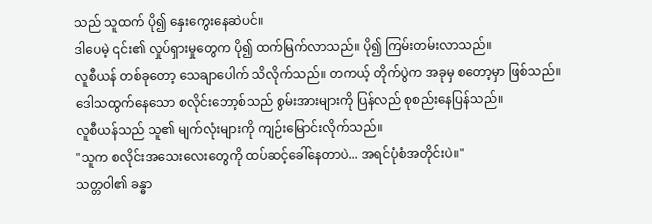သည် သူထက် ပို၍ နှေးကွေးနေဆဲပင်။
ဒါပေမဲ့ ၎င်း၏ လှုပ်ရှားမှုတွေက ပို၍ ထက်မြက်လာသည်။ ပို၍ ကြမ်းတမ်းလာသည်။
လူစီယန် တစ်ခုတော့ သေချာပေါက် သိလိုက်သည်။ တကယ့် တိုက်ပွဲက အခုမှ စတော့မှာ ဖြစ်သည်။
ဒေါသထွက်နေသော စလိုင်းဘော့စ်သည် စွမ်းအားများကို ပြန်လည် စုစည်းနေပြန်သည်။
လူစီယန်သည် သူ၏ မျက်လုံးများကို ကျဉ်းမြောင်းလိုက်သည်။
"သူက စလိုင်းအသေးလေးတွေကို ထပ်ဆင့်ခေါ်နေတာပဲ... အရင်ပုံစံအတိုင်းပဲ။"
သတ္တဝါ၏ ခန္ဓာ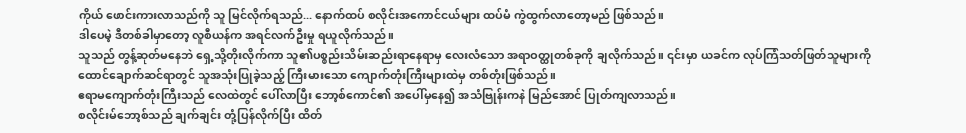ကိုယ် ဖောင်းကားလာသည်ကို သူ မြင်လိုက်ရသည်... နောက်ထပ် စလိုင်းအကောင်ငယ်များ ထပ်မံ ကွဲထွက်လာတော့မည် ဖြစ်သည်။
ဒါပေမဲ့ ဒီတစ်ခါမှာတော့ လူစီယန်က အရင်လက်ဦးမှု ရယူလိုက်သည်။
သူသည် တွန့်ဆုတ်မနေဘဲ ရှေ့သို့တိုးလိုက်ကာ သူ၏ပစ္စည်းသိမ်းဆည်းရာနေရာမှ လေးလံသော အရာဝတ္ထုတစ်ခုကို ချလိုက်သည်။ ၎င်းမှာ ယခင်က လုပ်ကြံသတ်ဖြတ်သူများကို ထောင်ချောက်ဆင်ရာတွင် သူအသုံးပြုခဲ့သည့် ကြီးမားသော ကျောက်တုံးကြီးများထဲမှ တစ်တုံးဖြစ်သည်။
ဧရာမကျောက်တုံးကြီးသည် လေထဲတွင် ပေါ်လာပြီး ဘော့စ်ကောင်၏ အပေါ်မှနေ၍ အသံဗြုန်းကနဲ မြည်အောင် ပြုတ်ကျလာသည်။
စလိုင်းမ်ဘော့စ်သည် ချက်ချင်း တုံ့ပြန်လိုက်ပြီး ထိတ်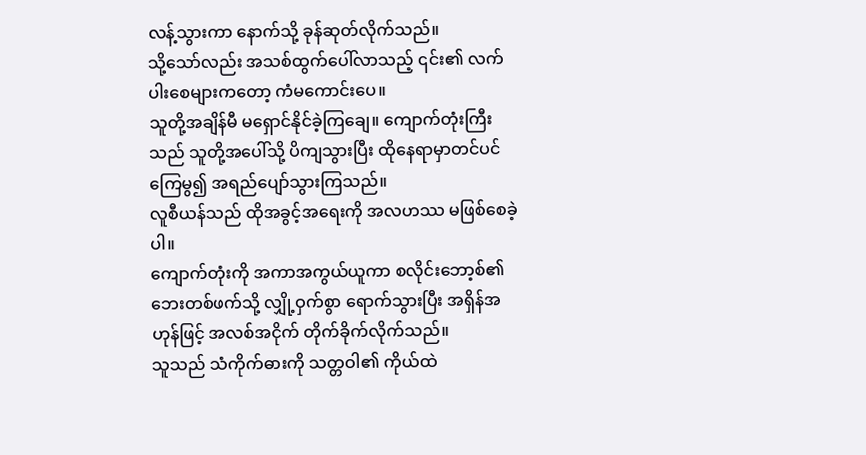လန့်သွားကာ နောက်သို့ ခုန်ဆုတ်လိုက်သည်။
သို့သော်လည်း အသစ်ထွက်ပေါ်လာသည့် ၎င်း၏ လက်ပါးစေများကတော့ ကံမကောင်းပေ။
သူတို့အချိန်မီ မရှောင်နိုင်ခဲ့ကြချေ။ ကျောက်တုံးကြီးသည် သူတို့အပေါ်သို့ ပိကျသွားပြီး ထိုနေရာမှာတင်ပင် ကြေမွ၍ အရည်ပျော်သွားကြသည်။
လူစီယန်သည် ထိုအခွင့်အရေးကို အလဟဿ မဖြစ်စေခဲ့ပါ။
ကျောက်တုံးကို အကာအကွယ်ယူကာ စလိုင်းဘော့စ်၏ ဘေးတစ်ဖက်သို့ လျှို့ဝှက်စွာ ရောက်သွားပြီး အရှိန်အဟုန်ဖြင့် အလစ်အငိုက် တိုက်ခိုက်လိုက်သည်။
သူသည် သံကိုက်ဓားကို သတ္တဝါ၏ ကိုယ်ထဲ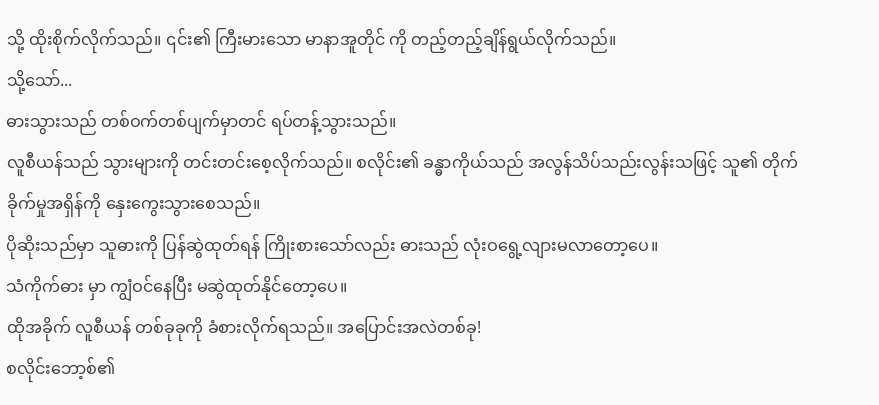သို့ ထိုးစိုက်လိုက်သည်။ ၎င်း၏ ကြီးမားသော မာနာအူတိုင် ကို တည့်တည့်ချိန်ရွယ်လိုက်သည်။
သို့သော်...
ဓားသွားသည် တစ်ဝက်တစ်ပျက်မှာတင် ရပ်တန့်သွားသည်။
လူစီယန်သည် သွားများကို တင်းတင်းစေ့လိုက်သည်။ စလိုင်း၏ ခန္ဓာကိုယ်သည် အလွန်သိပ်သည်းလွန်းသဖြင့် သူ၏ တိုက်ခိုက်မှုအရှိန်ကို နှေးကွေးသွားစေသည်။
ပိုဆိုးသည်မှာ သူဓားကို ပြန်ဆွဲထုတ်ရန် ကြိုးစားသော်လည်း ဓားသည် လုံးဝရွေ့လျားမလာတော့ပေ။
သံကိုက်ဓား မှာ ကျွံဝင်နေပြီး မဆွဲထုတ်နိုင်တော့ပေ။
ထိုအခိုက် လူစီယန် တစ်ခုခုကို ခံစားလိုက်ရသည်။ အပြောင်းအလဲတစ်ခု!
စလိုင်းဘော့စ်၏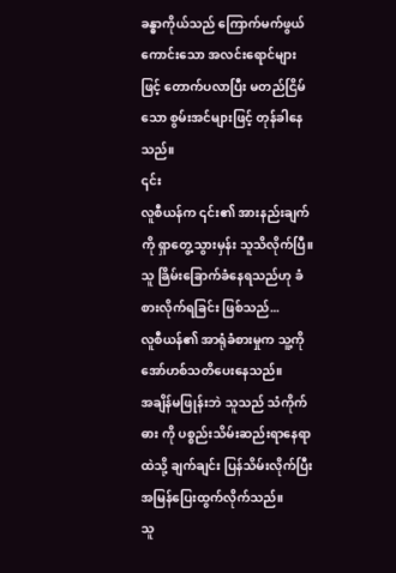ခန္ဓာကိုယ်သည် ကြောက်မက်ဖွယ်ကောင်းသော အလင်းရောင်များဖြင့် တောက်ပလာပြီး မတည်ငြိမ်သော စွမ်းအင်များဖြင့် တုန်ခါနေသည်။
၎င်း
လူစီယန်က ၎င်း၏ အားနည်းချက်ကို ရှာတွေ့သွားမှန်း သူသိလိုက်ပြီ။
သူ ခြိမ်းခြောက်ခံနေရသည်ဟု ခံစားလိုက်ရခြင်း ဖြစ်သည်...
လူစီယန်၏ အာရုံခံစားမှုက သူ့ကို အော်ဟစ်သတိပေးနေသည်။
အချိန်မဖြုန်းဘဲ သူသည် သံကိုက်ဓား ကို ပစ္စည်းသိမ်းဆည်းရာနေရာထဲသို့ ချက်ချင်း ပြန်သိမ်းလိုက်ပြီး အမြန်ပြေးထွက်လိုက်သည်။
သူ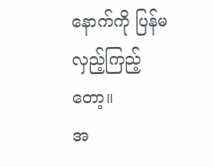နောက်ကို ပြန်မလှည့်ကြည့်တော့။
အ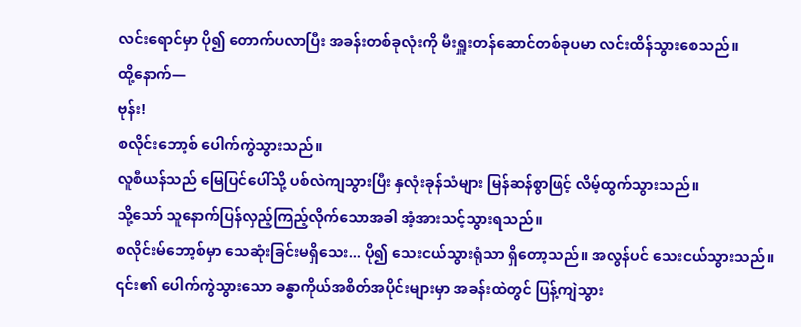လင်းရောင်မှာ ပို၍ တောက်ပလာပြီး အခန်းတစ်ခုလုံးကို မီးရှူးတန်ဆောင်တစ်ခုပမာ လင်းထိန်သွားစေသည်။
ထို့နောက်—
ဗုန်း!
စလိုင်းဘော့စ် ပေါက်ကွဲသွားသည်။
လူစီယန်သည် မြေပြင်ပေါ်သို့ ပစ်လဲကျသွားပြီး နှလုံးခုန်သံများ မြန်ဆန်စွာဖြင့် လိမ့်ထွက်သွားသည်။
သို့သော် သူနောက်ပြန်လှည့်ကြည့်လိုက်သောအခါ အံ့အားသင့်သွားရသည်။
စလိုင်းမ်ဘော့စ်မှာ သေဆုံးခြင်းမရှိသေး... ပို၍ သေးငယ်သွားရုံသာ ရှိတော့သည်။ အလွန်ပင် သေးငယ်သွားသည်။
၎င်း၏ ပေါက်ကွဲသွားသော ခန္ဓာကိုယ်အစိတ်အပိုင်းများမှာ အခန်းထဲတွင် ပြန့်ကျဲသွား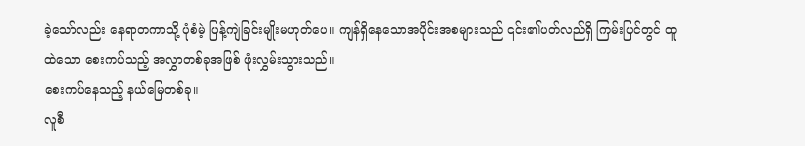ခဲ့သော်လည်း နေရာတကာသို့ ပုံစံမဲ့ ပြန့်ကျဲခြင်းမျိုးမဟုတ်ပေ။ ကျန်ရှိနေသောအပိုင်းအစများသည် ၎င်း၏ပတ်လည်ရှိ ကြမ်းပြင်တွင် ထူထဲသော စေးကပ်သည့် အလွှာတစ်ခုအဖြစ် ဖုံးလွှမ်းသွားသည်။
စေးကပ်နေသည့် နယ်မြေတစ်ခု။
လူစီ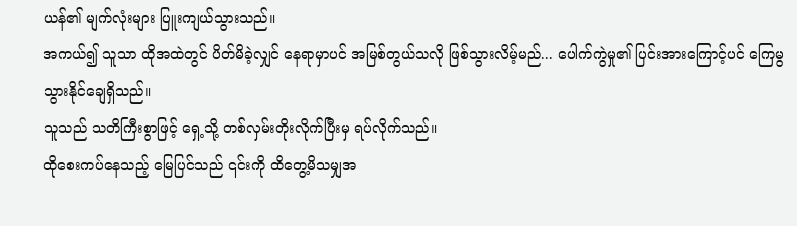ယန်၏ မျက်လုံးများ ပြူးကျယ်သွားသည်။
အကယ်၍ သူသာ ထိုအထဲတွင် ပိတ်မိခဲ့လျှင် နေရာမှာပင် အမြစ်တွယ်သလို ဖြစ်သွားလိမ့်မည်... ပေါက်ကွဲမှု၏ ပြင်းအားကြောင့်ပင် ကြေမွသွားနိုင်ချေရှိသည်။
သူသည် သတိကြီးစွာဖြင့် ရှေ့သို့ တစ်လှမ်းတိုးလိုက်ပြီးမှ ရပ်လိုက်သည်။
ထိုစေးကပ်နေသည့် မြေပြင်သည် ၎င်းကို ထိတွေ့မိသမျှအ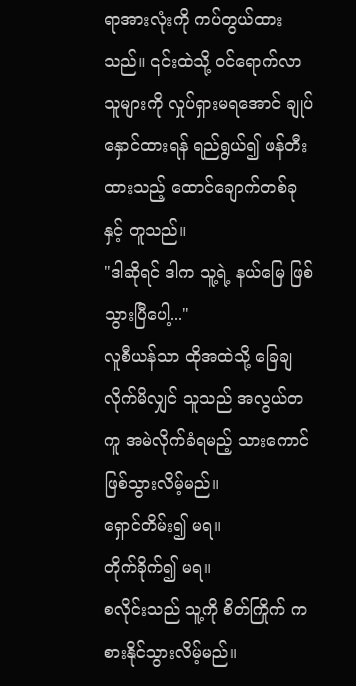ရာအားလုံးကို ကပ်တွယ်ထားသည်။ ၎င်းထဲသို့ ဝင်ရောက်လာသူများကို လှုပ်ရှားမရအောင် ချုပ်နှောင်ထားရန် ရည်ရွယ်၍ ဖန်တီးထားသည့် ထောင်ချောက်တစ်ခုနှင့် တူသည်။
"ဒါဆိုရင် ဒါက သူ့ရဲ့ နယ်မြေ ဖြစ်သွားပြီပေါ့..."
လူစီယန်သာ ထိုအထဲသို့ ခြေချလိုက်မိလျှင် သူသည် အလွယ်တကူ အမဲလိုက်ခံရမည့် သားကောင်ဖြစ်သွားလိမ့်မည်။
ရှောင်တိမ်း၍ မရ။
တိုက်ခိုက်၍ မရ။
စလိုင်းသည် သူ့ကို စိတ်ကြိုက် ကစားနိုင်သွားလိမ့်မည်။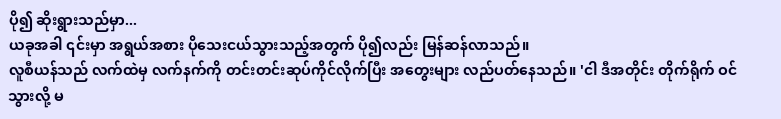ပို၍ ဆိုးရွားသည်မှာ...
ယခုအခါ ၎င်းမှာ အရွယ်အစား ပိုသေးငယ်သွားသည့်အတွက် ပို၍လည်း မြန်ဆန်လာသည်။
လူစီယန်သည် လက်ထဲမှ လက်နက်ကို တင်းတင်းဆုပ်ကိုင်လိုက်ပြီး အတွေးများ လည်ပတ်နေသည်။ 'ငါ ဒီအတိုင်း တိုက်ရိုက် ဝင်သွားလို့ မ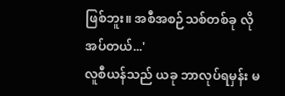ဖြစ်ဘူး။ အစီအစဉ်သစ်တစ်ခု လိုအပ်တယ်...'
လူစီယန်သည် ယခု ဘာလုပ်ရမှန်း မ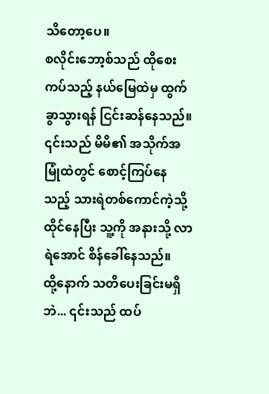သိတော့ပေ။
စလိုင်းဘော့စ်သည် ထိုစေးကပ်သည့် နယ်မြေထဲမှ ထွက်ခွာသွားရန် ငြင်းဆန်နေသည်။ ၎င်းသည် မိမိ၏ အသိုက်အမြုံထဲတွင် စောင့်ကြပ်နေသည့် သားရဲတစ်ကောင်ကဲ့သို့ ထိုင်နေပြီး သူ့ကို အနားသို့ လာရဲအောင် စိန်ခေါ်နေသည်။
ထို့နောက် သတိပေးခြင်းမရှိဘဲ... ၎င်းသည် ထပ်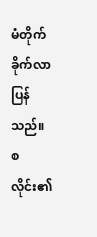မံတိုက်ခိုက်လာပြန်သည်။
စလိုင်း၏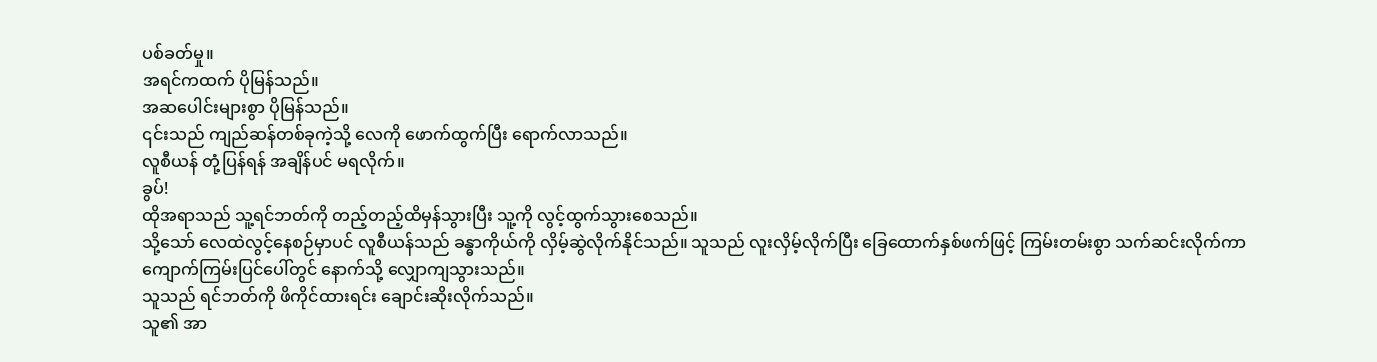ပစ်ခတ်မှု။
အရင်ကထက် ပိုမြန်သည်။
အဆပေါင်းများစွာ ပိုမြန်သည်။
၎င်းသည် ကျည်ဆန်တစ်ခုကဲ့သို့ လေကို ဖောက်ထွက်ပြီး ရောက်လာသည်။
လူစီယန် တုံ့ပြန်ရန် အချိန်ပင် မရလိုက်။
ခွပ်!
ထိုအရာသည် သူ့ရင်ဘတ်ကို တည့်တည့်ထိမှန်သွားပြီး သူ့ကို လွင့်ထွက်သွားစေသည်။
သို့သော် လေထဲလွင့်နေစဉ်မှာပင် လူစီယန်သည် ခန္ဓာကိုယ်ကို လှိမ့်ဆွဲလိုက်နိုင်သည်။ သူသည် လူးလှိမ့်လိုက်ပြီး ခြေထောက်နှစ်ဖက်ဖြင့် ကြမ်းတမ်းစွာ သက်ဆင်းလိုက်ကာ ကျောက်ကြမ်းပြင်ပေါ်တွင် နောက်သို့ လျှောကျသွားသည်။
သူသည် ရင်ဘတ်ကို ဖိကိုင်ထားရင်း ချောင်းဆိုးလိုက်သည်။
သူ၏ အာ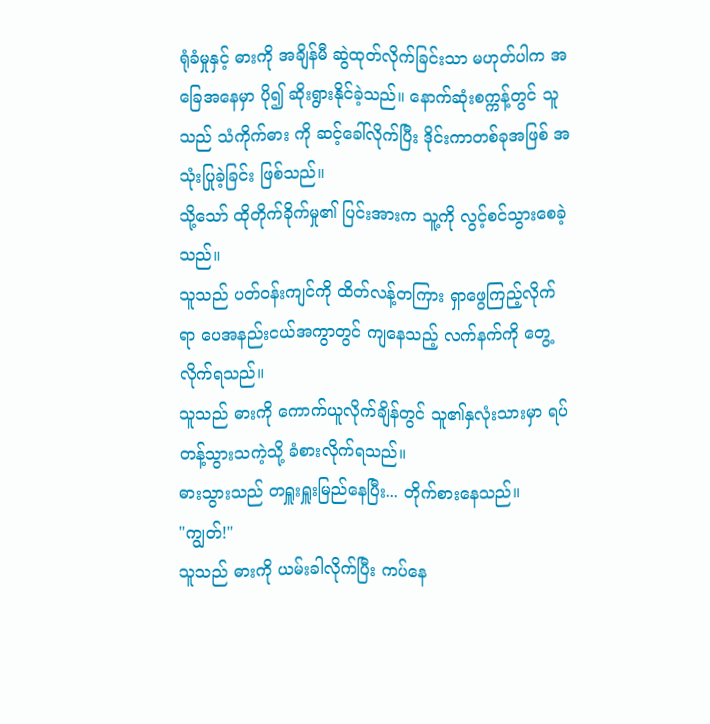ရုံခံမှုနှင့် ဓားကို အချိန်မီ ဆွဲထုတ်လိုက်ခြင်းသာ မဟုတ်ပါက အခြေအနေမှာ ပို၍ ဆိုးရွားနိုင်ခဲ့သည်။ နောက်ဆုံးစက္ကန့်တွင် သူသည် သံကိုက်ဓား ကို ဆင့်ခေါ်လိုက်ပြီး ဒိုင်းကာတစ်ခုအဖြစ် အသုံးပြုခဲ့ခြင်း ဖြစ်သည်။
သို့သော် ထိုတိုက်ခိုက်မှု၏ ပြင်းအားက သူ့ကို လွင့်စင်သွားစေခဲ့သည်။
သူသည် ပတ်ဝန်းကျင်ကို ထိတ်လန့်တကြား ရှာဖွေကြည့်လိုက်ရာ ပေအနည်းငယ်အကွာတွင် ကျနေသည့် လက်နက်ကို တွေ့လိုက်ရသည်။
သူသည် ဓားကို ကောက်ယူလိုက်ချိန်တွင် သူ၏နှလုံးသားမှာ ရပ်တန့်သွားသကဲ့သို့ ခံစားလိုက်ရသည်။
ဓားသွားသည် တရှူးရှူးမြည်နေပြီး... တိုက်စားနေသည်။
"ကျွတ်!"
သူသည် ဓားကို ယမ်းခါလိုက်ပြီး ကပ်နေ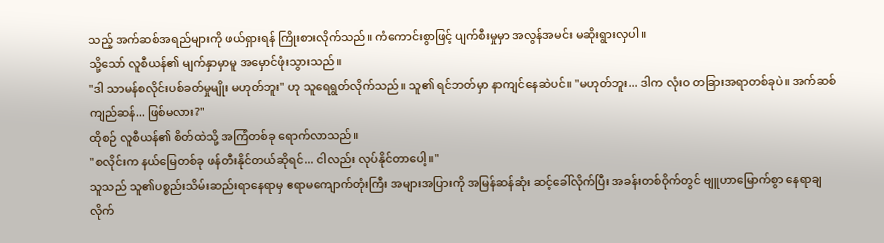သည့် အက်ဆစ်အရည်များကို ဖယ်ရှားရန် ကြိုးစားလိုက်သည်။ ကံကောင်းစွာဖြင့် ပျက်စီးမှုမှာ အလွန်အမင်း မဆိုးရွားလှပါ။
သို့သော် လူစီယန်၏ မျက်နှာမှာမူ အမှောင်ဖုံးသွားသည်။
"ဒါ သာမန်စလိုင်းပစ်ခတ်မှုမျိုး မဟုတ်ဘူး" ဟု သူရေရွတ်လိုက်သည်။ သူ၏ ရင်ဘတ်မှာ နာကျင်နေဆဲပင်။ "မဟုတ်ဘူး... ဒါက လုံးဝ တခြားအရာတစ်ခုပဲ။ အက်ဆစ်ကျည်ဆန်... ဖြစ်မလား?"
ထိုစဉ် လူစီယန်၏ စိတ်ထဲသို့ အကြံတစ်ခု ရောက်လာသည်။
"စလိုင်းက နယ်မြေတစ်ခု ဖန်တီးနိုင်တယ်ဆိုရင်... ငါလည်း လုပ်နိုင်တာပေါ့။"
သူသည် သူ၏ပစ္စည်းသိမ်းဆည်းရာနေရာမှ ဧရာမကျောက်တုံးကြီး အများအပြားကို အမြန်ဆန်ဆုံး ဆင့်ခေါ်လိုက်ပြီး အခန်းတစ်ဝိုက်တွင် ဗျူဟာမြောက်စွာ နေရာချလိုက်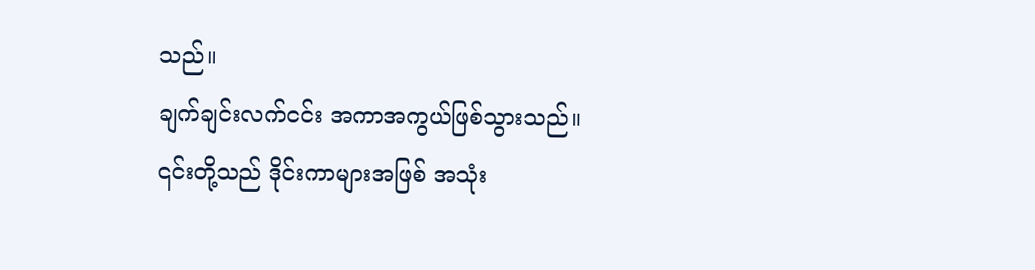သည်။
ချက်ချင်းလက်ငင်း အကာအကွယ်ဖြစ်သွားသည်။
၎င်းတို့သည် ဒိုင်းကာများအဖြစ် အသုံး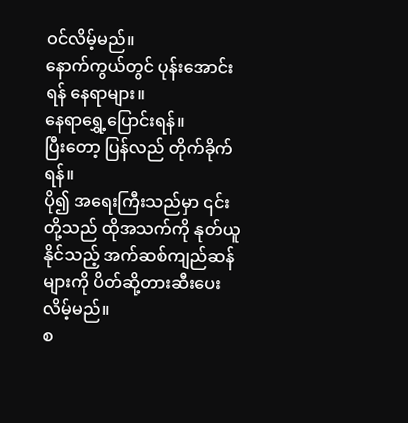ဝင်လိမ့်မည်။
နောက်ကွယ်တွင် ပုန်းအောင်းရန် နေရာများ။
နေရာရွှေ့ပြောင်းရန်။
ပြီးတော့ ပြန်လည် တိုက်ခိုက်ရန်။
ပို၍ အရေးကြီးသည်မှာ ၎င်းတို့သည် ထိုအသက်ကို နုတ်ယူနိုင်သည့် အက်ဆစ်ကျည်ဆန်များကို ပိတ်ဆို့တားဆီးပေးလိမ့်မည်။
စ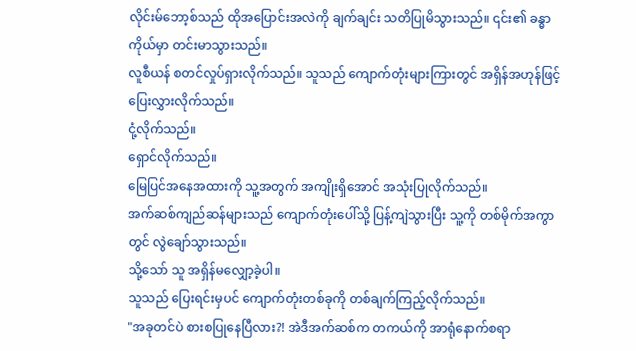လိုင်းမ်ဘော့စ်သည် ထိုအပြောင်းအလဲကို ချက်ချင်း သတိပြုမိသွားသည်။ ၎င်း၏ ခန္ဓာကိုယ်မှာ တင်းမာသွားသည်။
လူစီယန် စတင်လှုပ်ရှားလိုက်သည်။ သူသည် ကျောက်တုံးများကြားတွင် အရှိန်အဟုန်ဖြင့် ပြေးလွှားလိုက်သည်။
ငုံ့လိုက်သည်။
ရှောင်လိုက်သည်။
မြေပြင်အနေအထားကို သူ့အတွက် အကျိုးရှိအောင် အသုံးပြုလိုက်သည်။
အက်ဆစ်ကျည်ဆန်များသည် ကျောက်တုံးပေါ်သို့ ပြန့်ကျဲသွားပြီး သူ့ကို တစ်မိုက်အကွာတွင် လွဲချော်သွားသည်။
သို့သော် သူ အရှိန်မလျှော့ခဲ့ပါ။
သူသည် ပြေးရင်းမှပင် ကျောက်တုံးတစ်ခုကို တစ်ချက်ကြည့်လိုက်သည်။
"အခုတင်ပဲ စားစပြုနေပြီလား?! အဲဒီအက်ဆစ်က တကယ်ကို အာရုံနောက်စရာ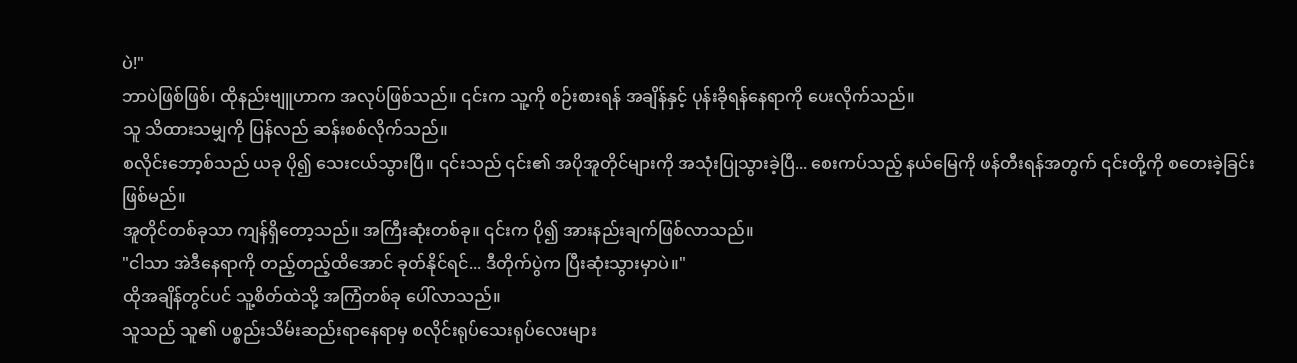ပဲ!"
ဘာပဲဖြစ်ဖြစ်၊ ထိုနည်းဗျူဟာက အလုပ်ဖြစ်သည်။ ၎င်းက သူ့ကို စဉ်းစားရန် အချိန်နှင့် ပုန်းခိုရန်နေရာကို ပေးလိုက်သည်။
သူ သိထားသမျှကို ပြန်လည် ဆန်းစစ်လိုက်သည်။
စလိုင်းဘော့စ်သည် ယခု ပို၍ သေးငယ်သွားပြီ။ ၎င်းသည် ၎င်း၏ အပိုအူတိုင်များကို အသုံးပြုသွားခဲ့ပြီ... စေးကပ်သည့် နယ်မြေကို ဖန်တီးရန်အတွက် ၎င်းတို့ကို စတေးခဲ့ခြင်းဖြစ်မည်။
အူတိုင်တစ်ခုသာ ကျန်ရှိတော့သည်။ အကြီးဆုံးတစ်ခု။ ၎င်းက ပို၍ အားနည်းချက်ဖြစ်လာသည်။
"ငါသာ အဲဒီနေရာကို တည့်တည့်ထိအောင် ခုတ်နိုင်ရင်... ဒီတိုက်ပွဲက ပြီးဆုံးသွားမှာပဲ။"
ထိုအချိန်တွင်ပင် သူ့စိတ်ထဲသို့ အကြံတစ်ခု ပေါ်လာသည်။
သူသည် သူ၏ ပစ္စည်းသိမ်းဆည်းရာနေရာမှ စလိုင်းရုပ်သေးရုပ်လေးများ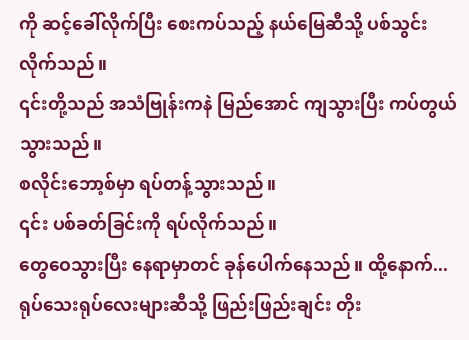ကို ဆင့်ခေါ်လိုက်ပြီး စေးကပ်သည့် နယ်မြေဆီသို့ ပစ်သွင်းလိုက်သည်။
၎င်းတို့သည် အသံဗြုန်းကနဲ မြည်အောင် ကျသွားပြီး ကပ်တွယ်သွားသည်။
စလိုင်းဘော့စ်မှာ ရပ်တန့်သွားသည်။
၎င်း ပစ်ခတ်ခြင်းကို ရပ်လိုက်သည်။
တွေဝေသွားပြီး နေရာမှာတင် ခုန်ပေါက်နေသည်။ ထို့နောက်... ရုပ်သေးရုပ်လေးများဆီသို့ ဖြည်းဖြည်းချင်း တိုး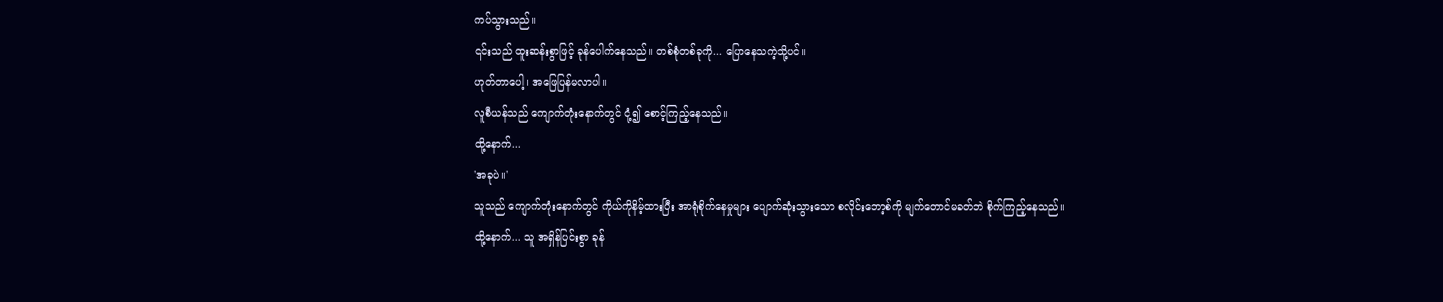ကပ်သွားသည်။
၎င်းသည် ထူးဆန်းစွာဖြင့် ခုန်ပေါက်နေသည်။ တစ်စုံတစ်ခုကို... ပြောနေသကဲ့သို့ပင်။
ဟုတ်တာပေါ့၊ အဖြေပြန်မလာပါ။
လူစီယန်သည် ကျောက်တုံးနောက်တွင် ငုံ့၍ စောင့်ကြည့်နေသည်။
ထို့နောက်...
'အခုပဲ။'
သူသည် ကျောက်တုံးနောက်တွင် ကိုယ်ကိုနိမ့်ထားပြီး အာရုံစိုက်နေမှုများ ပျောက်ဆုံးသွားသော စလိုင်းဘော့စ်ကို မျက်တောင်မခတ်ဘဲ စိုက်ကြည့်နေသည်။
ထို့နောက်... သူ အရှိန်ပြင်းစွာ ခုန်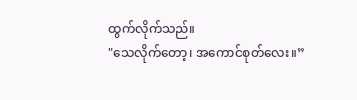ထွက်လိုက်သည်။
"သေလိုက်တော့၊ အကောင်စုတ်လေး။”